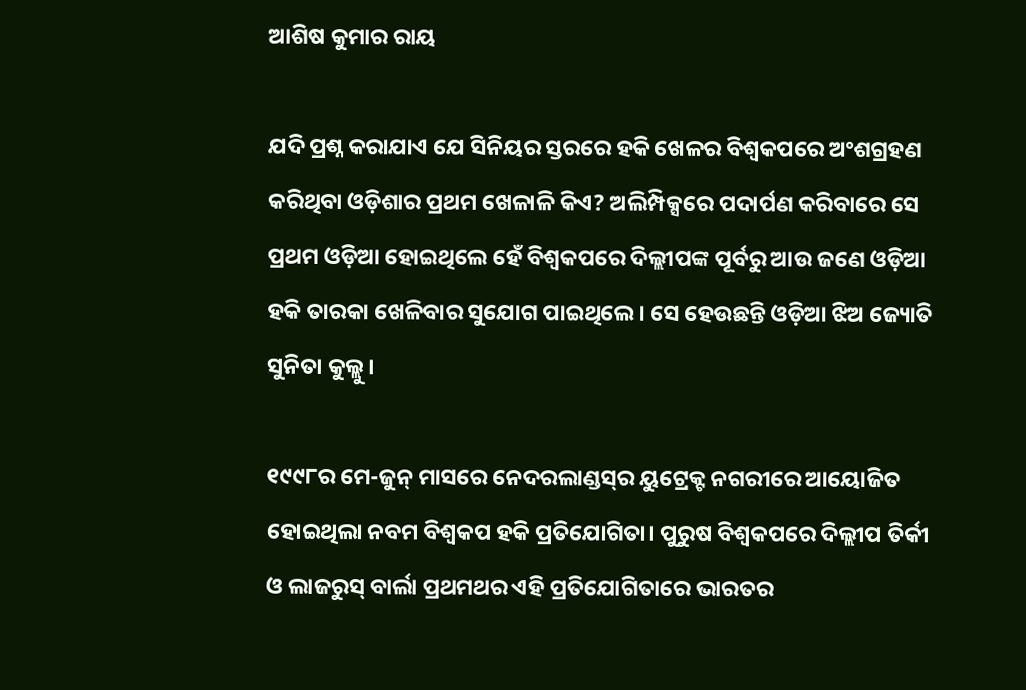ଆଶିଷ କୁମାର ରାୟ

ଯଦି ପ୍ରଶ୍ନ କରାଯାଏ ଯେ ସିନିୟର ସ୍ତରରେ ହକି ଖେଳର ବିଶ୍ୱକପରେ ଅଂଶଗ୍ରହଣ କରିଥିବା ଓଡ଼ିଶାର ପ୍ରଥମ ଖେଳାଳି କିଏ? ଅଲିମ୍ପିକ୍ସରେ ପଦାର୍ପଣ କରିବାରେ ସେ ପ୍ରଥମ ଓଡ଼ିଆ ହୋଇଥିଲେ ହେଁ ବିଶ୍ୱକପରେ ଦିଲ୍ଲୀପଙ୍କ ପୂର୍ବରୁ ଆଉ ଜଣେ ଓଡ଼ିଆ ହକି ତାରକା ଖେଳିବାର ସୁଯୋଗ ପାଇଥିଲେ। ସେ ହେଉଛନ୍ତି ଓଡ଼ିଆ ଝିଅ ଜ୍ୟୋତି ସୁନିତା କୁଲ୍ଲୁ।

୧୯୯୮ର ମେ-ଜୁନ୍ ମାସରେ ନେଦରଲାଣ୍ଡସ୍‌ର ୟୁଟ୍ରେକ୍ଟ ନଗରୀରେ ଆୟୋଜିତ ହୋଇଥିଲା ନବମ ବିଶ୍ୱକପ ହକି ପ୍ରତିଯୋଗିତା। ପୁରୁଷ ବିଶ୍ୱକପରେ ଦିଲ୍ଲୀପ ତିର୍କୀ ଓ ଲାଜରୁସ୍ ବାର୍ଲା ପ୍ରଥମଥର ଏହି ପ୍ରତିଯୋଗିତାରେ ଭାରତର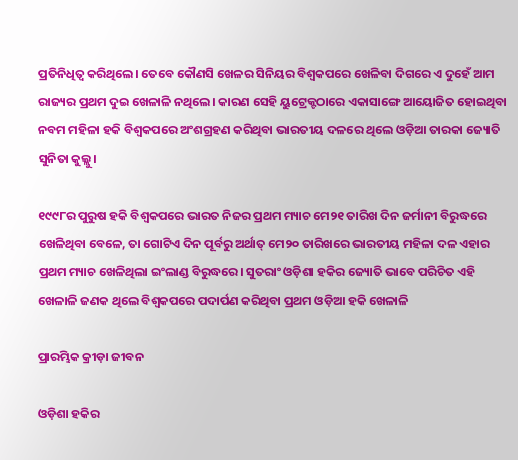ପ୍ରତିନିଧିତ୍ୱ କରିଥିଲେ। ତେବେ କୌଣସି ଖେଳର ସିନିୟର ବିଶ୍ୱକପରେ ଖେଳିବା ଦିଗରେ ଏ ଦୁହେଁ ଆମ ରାଜ୍ୟର ପ୍ରଥମ ଦୁଇ ଖେଳାଳି ନଥିଲେ। କାରଣ ସେହି ୟୁଟ୍ରେକ୍ଟଠାରେ ଏକାସାଙ୍ଗେ ଆୟୋଜିତ ହୋଇଥିବା ନବମ ମହିଳା ହକି ବିଶ୍ୱକପରେ ଅଂଶଗ୍ରହଣ କରିଥିବା ଭାରତୀୟ ଦଳରେ ଥିଲେ ଓଡ଼ିଆ ତାରକା ଜ୍ୟୋତି ସୁନିତା କୁଲ୍ଲୁ।

୧୯୯୮ର ପୁରୁଷ ହକି ବିଶ୍ୱକପରେ ଭାରତ ନିଜର ପ୍ରଥମ ମ୍ୟାଚ ମେ୨୧ ତାରିଖ ଦିନ ଜର୍ମାନୀ ବିରୁଦ୍ଧରେ ଖେଳିଥିବା ବେଳେ, ତା ଗୋଟିଏ ଦିନ ପୂର୍ବରୁ ଅର୍ଥାତ୍ ମେ୨୦ ତାରିଖରେ ଭାରତୀୟ ମହିଳା ଦଳ ଏହାର ପ୍ରଥମ ମ୍ୟାଚ ଖେଳିଥିଲା ଇଂଲାଣ୍ଡ ବିରୁଦ୍ଧରେ। ସୁତରାଂ ଓଡ଼ିଶା ହକିର ଜ୍ୟୋତି ଭାବେ ପରିଚିତ ଏହି ଖେଳାଳି ଜଣକ ଥିଲେ ବିଶ୍ୱକପରେ ପଦାର୍ପଣ କରିଥିବା ପ୍ରଥମ ଓଡ଼ିଆ ହକି ଖେଳାଳି

ପ୍ରାରମ୍ଭିକ କ୍ରୀଡ଼ା ଜୀବନ

ଓଡ଼ିଶା ହକିର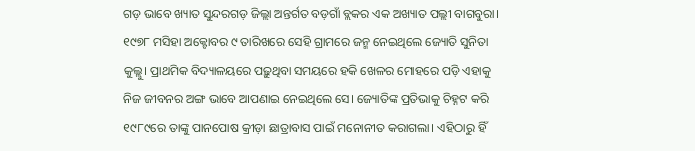ଗଡ଼ ଭାବେ ଖ୍ୟାତ ସୁନ୍ଦରଗଡ଼ ଜିଲ୍ଲା ଅନ୍ତର୍ଗତ ବଡ଼ଗାଁ ବ୍ଲକର ଏକ ଅଖ୍ୟାତ ପଲ୍ଲୀ ବାଗବୁରା। ୧୯୭୮ ମସିହା ଅକ୍ଟୋବର ୯ ତାରିଖରେ ସେହି ଗ୍ରାମରେ ଜନ୍ମ ନେଇଥିଲେ ଜ୍ୟୋତି ସୁନିତା କୁଲ୍ଲୁ। ପ୍ରାଥମିକ ବିଦ୍ୟାଳୟରେ ପଢ଼ୁଥିବା ସମୟରେ ହକି ଖେଳର ମୋହରେ ପଡ଼ି ଏହାକୁ ନିଜ ଜୀବନର ଅଙ୍ଗ ଭାବେ ଆପଣାଇ ନେଇଥିଲେ ସେ। ଜ୍ୟୋତିଙ୍କ ପ୍ରତିଭାକୁ ଚିହ୍ନଟ କରି ୧୯୮୯ରେ ତାଙ୍କୁ ପାନପୋଷ କ୍ରୀଡ଼ା ଛାତ୍ରାବାସ ପାଇଁ ମନୋନୀତ କରାଗଲା। ଏହିଠାରୁ ହିଁ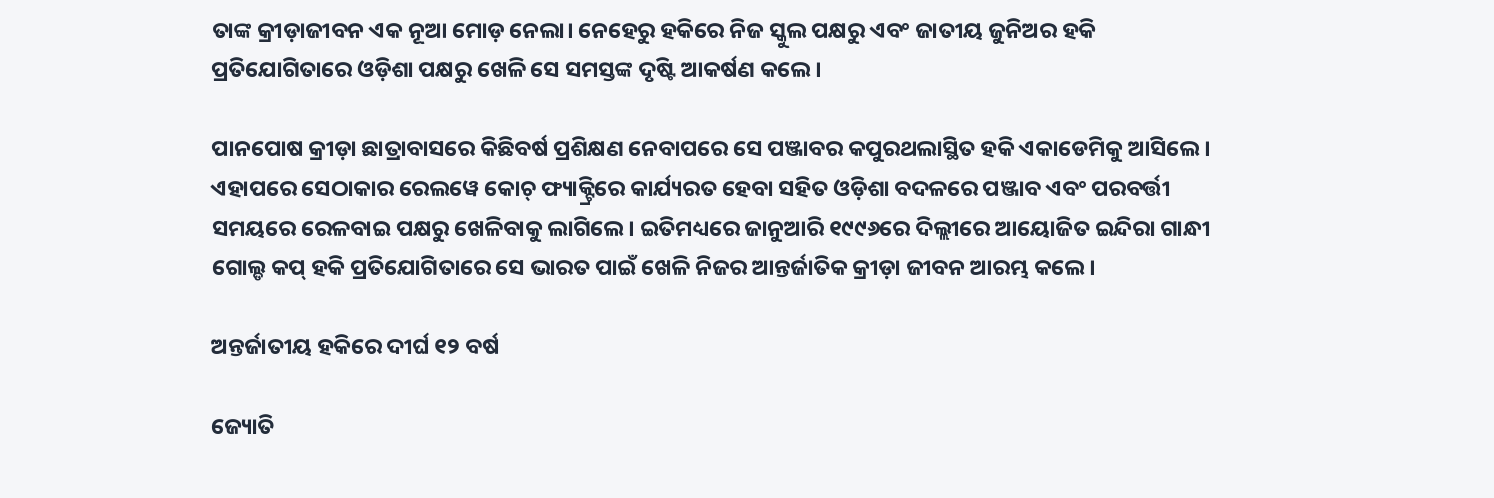ତାଙ୍କ କ୍ରୀଡ଼ାଜୀବନ ଏକ ନୂଆ ମୋଡ଼ ନେଲା। ନେହେରୁ ହକିରେ ନିଜ ସ୍କୁଲ ପକ୍ଷରୁ ଏବଂ ଜାତୀୟ ଜୁନିଅର ହକି ପ୍ରତିଯୋଗିତାରେ ଓଡ଼ିଶା ପକ୍ଷରୁ ଖେଳି ସେ ସମସ୍ତଙ୍କ ଦୃଷ୍ଟି ଆକର୍ଷଣ କଲେ।

ପାନପୋଷ କ୍ରୀଡ଼ା ଛାତ୍ରାବାସରେ କିଛିବର୍ଷ ପ୍ରଶିକ୍ଷଣ ନେବାପରେ ସେ ପଞ୍ଜାବର କପୁରଥଲାସ୍ଥିତ ହକି ଏକାଡେମିକୁ ଆସିଲେ। ଏହାପରେ ସେଠାକାର ରେଲୱେ କୋଚ୍ ଫ୍ୟାକ୍ଟ୍ରିରେ କାର୍ଯ୍ୟରତ ହେବା ସହିତ ଓଡ଼ିଶା ବଦଳରେ ପଞ୍ଜାବ ଏବଂ ପରବର୍ତ୍ତୀ ସମୟରେ ରେଳବାଇ ପକ୍ଷରୁ ଖେଳିବାକୁ ଲାଗିଲେ। ଇତିମଧ୍ୟରେ ଜାନୁଆରି ୧୯୯୬ରେ ଦିଲ୍ଲୀରେ ଆୟୋଜିତ ଇନ୍ଦିରା ଗାନ୍ଧୀ ଗୋଲ୍ଡ କପ୍‌ ହକି ପ୍ରତିଯୋଗିତାରେ ସେ ଭାରତ ପାଇଁ ଖେଳି ନିଜର ଆନ୍ତର୍ଜାତିକ କ୍ରୀଡ଼ା ଜୀବନ ଆରମ୍ଭ କଲେ।

ଅନ୍ତର୍ଜାତୀୟ ହକିରେ ଦୀର୍ଘ ୧୨ ବର୍ଷ

ଜ୍ୟୋତି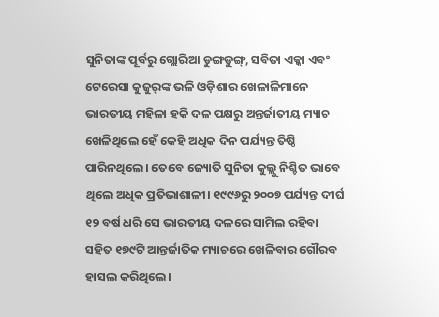ସୁନିତାଙ୍କ ପୂର୍ବରୁ ଗ୍ଲୋରିଆ ଡୁଙ୍ଗଡୁଙ୍ଗ୍‌, ସବିତା ଏକ୍କା ଏବଂ ଟେରେସା କୁଜୁର୍‌ଙ୍କ ଭଳି ଓଡ଼ିଶାର ଖେଳାଳିମାନେ ଭାରତୀୟ ମହିଳା ହକି ଦଳ ପକ୍ଷରୁ ଅନ୍ତର୍ଜାତୀୟ ମ୍ୟାଚ ଖେଳିଥିଲେ ହେଁ କେହି ଅଧିକ ଦିନ ପର୍ଯ୍ୟନ୍ତ ତିଷ୍ଠି ପାରିନଥିଲେ। ତେବେ ଜ୍ୟୋତି ସୁନିତା କୁଲ୍ଲୁ ନିଶ୍ଚିତ ଭାବେ ଥିଲେ ଅଧିକ ପ୍ରତିଭାଶାଳୀ। ୧୯୯୬ରୁ ୨୦୦୭ ପର୍ଯ୍ୟନ୍ତ ଦୀର୍ଘ ୧୨ ବର୍ଷ ଧରି ସେ ଭାରତୀୟ ଦଳରେ ସାମିଲ ରହିବା ସହିତ ୧୭୯ଟି ଆନ୍ତର୍ଜାତିକ ମ୍ୟାଚରେ ଖେଳିବାର ଗୌରବ ହାସଲ କରିଥିଲେ।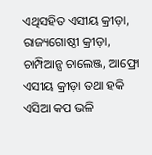ଏଥିସହିତ ଏସୀୟ କ୍ରୀଡ଼ା, ରାଜ୍ୟଗୋଷ୍ଠୀ କ୍ରୀଡ଼ା, ଚାମ୍ପିଆନ୍ସ ଚାଲେଞ୍ଜ, ଆଫ୍ରୋ ଏସୀୟ କ୍ରୀଡ଼ା ତଥା ହକି ଏସିଆ କପ ଭଳି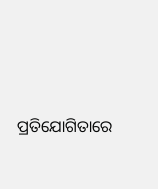ପ୍ରତିଯୋଗିତାରେ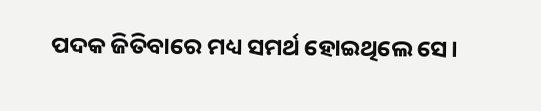ପଦକ ଜିତିବାରେ ମଧ୍ୟ ସମର୍ଥ ହୋଇଥିଲେ ସେ।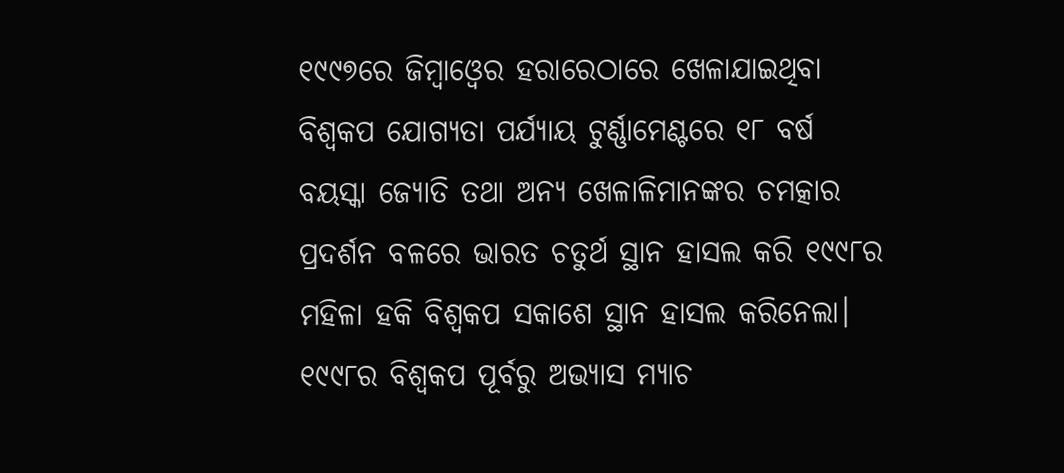୧୯୯୭ରେ ଜିମ୍ବାଓ୍ଵେର ହରାରେଠାରେ ଖେଳାଯାଇଥିବା ବିଶ୍ୱକପ ଯୋଗ୍ୟତା ପର୍ଯ୍ୟାୟ ଟୁର୍ଣ୍ଣାମେଣ୍ଟରେ ୧୮ ବର୍ଷ ବୟସ୍କା ଜ୍ୟୋତି ତଥା ଅନ୍ୟ ଖେଳାଳିମାନଙ୍କର ଚମତ୍କାର ପ୍ରଦର୍ଶନ ବଳରେ ଭାରତ ଚତୁର୍ଥ ସ୍ଥାନ ହାସଲ କରି ୧୯୯୮ର ମହିଳା ହକି ବିଶ୍ୱକପ ସକାଶେ ସ୍ଥାନ ହାସଲ କରିନେଲା। ୧୯୯୮ର ବିଶ୍ୱକପ ପୂର୍ବରୁ ଅଭ୍ୟାସ ମ୍ୟାଚ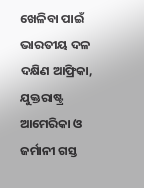ଖେଳିବା ପାଇଁ ଭାରତୀୟ ଦଳ ଦକ୍ଷିଣ ଆଫ୍ରିକା, ଯୁକ୍ତରାଷ୍ଟ୍ର ଆମେରିକା ଓ ଜର୍ମାନୀ ଗସ୍ତ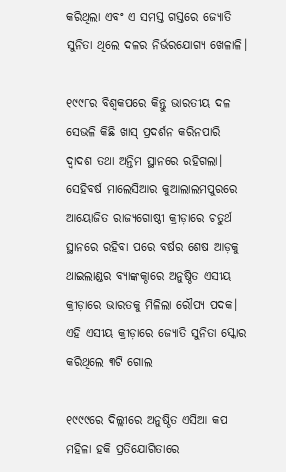କରିଥିଲା ଏବଂ ଏ ସମସ୍ତ ଗସ୍ତରେ ଜ୍ୟୋତି ସୁନିତା ଥିଲେ ଦଳର ନିର୍ଭରଯୋଗ୍ୟ ଖେଳାଳି।

୧୯୯୮ର ବିଶ୍ୱକପରେ କିନ୍ତୁ ଭାରତୀୟ ଦଳ ସେଭଳି କିଛି ଖାସ୍ ପ୍ରଦର୍ଶନ କରିନପାରି ଦ୍ୱାଦଶ ତଥା ଅନ୍ତିମ ସ୍ଥାନରେ ରହିଗଲା। ସେହିବର୍ଷ ମାଲେସିଆର କୁଆଲାଲମପୁରରେ ଆୟୋଜିତ ରାଜ୍ୟଗୋଷ୍ଠୀ କ୍ରୀଡ଼ାରେ ଚତୁର୍ଥ ସ୍ଥାନରେ ରହିବା ପରେ ବର୍ଷର ଶେଷ ଆଡ଼କୁ ଥାଇଲାଣ୍ଡର ବ୍ୟାଙ୍କକ୍ଠାରେ ଅନୁଷ୍ଠିତ ଏସୀୟ କ୍ରୀଡ଼ାରେ ଭାରତକୁ ମିଳିଲା ରୌପ୍ୟ ପଦକ। ଏହି ଏସୀୟ କ୍ରୀଡ଼ାରେ ଜ୍ୟୋତି ସୁନିତା ସ୍କୋର କରିଥିଲେ ୩ଟି ଗୋଲ

୧୯୯୯ରେ ଦିଲ୍ଲୀରେ ଅନୁଷ୍ଠିତ ଏସିଆ କପ ମହିଳା ହକି ପ୍ରତିଯୋଗିତାରେ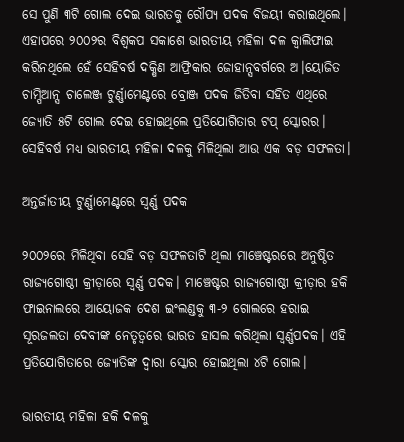ସେ ପୁଣି ୩ଟି ଗୋଲ ଦେଇ ଭାରତକୁ ରୌପ୍ୟ ପଦକ ବିଜୟୀ କରାଇଥିଲେ। ଏହାପରେ ୨୦୦୨ର ବିଶ୍ୱକପ ସକାଶେ ଭାରତୀୟ ମହିଳା ଦଳ କ୍ୱାଲିଫାଇ କରିନଥିଲେ ହେଁ ସେହିବର୍ଷ ଦକ୍ଷିଣ ଆଫ୍ରିକାର ଜୋହାନ୍ସବର୍ଗରେ ଅ।ୟୋଜିତ ଚାମ୍ପିଆନ୍ସ ଚାଲେଞ୍ଜ ଟୁର୍ଣ୍ଣାମେଣ୍ଟରେ ବ୍ରୋଞ୍ଜ ପଦକ ଜିତିବା ସହିତ ଏଥିରେ ଜ୍ୟୋତି ୫ଟି ଗୋଲ ଦେଇ ହୋଇଥିଲେ ପ୍ରତିଯୋଗିତାର ଟପ୍ ସ୍କୋରର। ସେହିବର୍ଷ ମଧ୍ୟ ଭାରତୀୟ ମହିଳା ଦଳକୁ ମିଳିଥିଲା ଆଉ ଏକ ବଡ଼ ସଫଳତା।

ଅନ୍ତର୍ଜାତୀୟ ଟୁର୍ଣ୍ଣାମେଣ୍ଟରେ ସ୍ୱର୍ଣ୍ଣ ପଦକ

୨୦୦୨ରେ ମିଳିଥିବା ସେହି ବଡ଼ ସଫଳତାଟି ଥିଲା ମାଞ୍ଚେଷ୍ଟରରେ ଅନୁଷ୍ଠିତ ରାଜ୍ୟଗୋଷ୍ଠୀ କ୍ରୀଡ଼ାରେ ସ୍ୱର୍ଣ୍ଣ ପଦକ। ମାଞ୍ଚେଷ୍ଟର ରାଜ୍ୟଗୋଷ୍ଠୀ କ୍ରୀଡ଼ାର ହକି ଫାଇନାଲରେ ଆୟୋଜକ ଦେଶ ଇଂଲଣ୍ଡକୁ ୩-୨ ଗୋଲରେ ହରାଇ ସୂରଜଲତା ଦେବୀଙ୍କ ନେତୃତ୍ୱରେ ଭାରତ ହାସଲ କରିଥିଲା ସ୍ୱର୍ଣ୍ଣପଦକ। ଏହି ପ୍ରତିଯୋଗିତାରେ ଜ୍ୟୋତିଙ୍କ ଦ୍ୱାରା ସ୍କୋର ହୋଇଥିଲା ୪ଟି ଗୋଲ।

ଭାରତୀୟ ମହିଳା ହକି ଦଳକୁ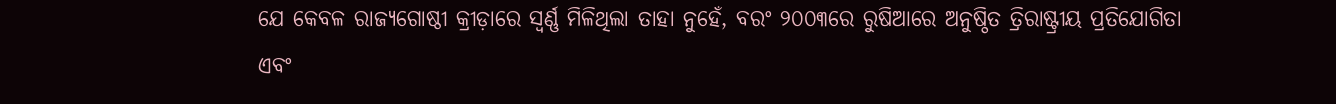ଯେ କେବଳ ରାଜ୍ୟଗୋଷ୍ଠୀ କ୍ରୀଡ଼ାରେ ସ୍ୱର୍ଣ୍ଣ ମିଳିଥିଲା ତାହା ନୁହେଁ, ବରଂ ୨୦୦୩ରେ ରୁଷିଆରେ ଅନୁଷ୍ଠିତ ତ୍ରିରାଷ୍ଟ୍ରୀୟ ପ୍ରତିଯୋଗିତା ଏବଂ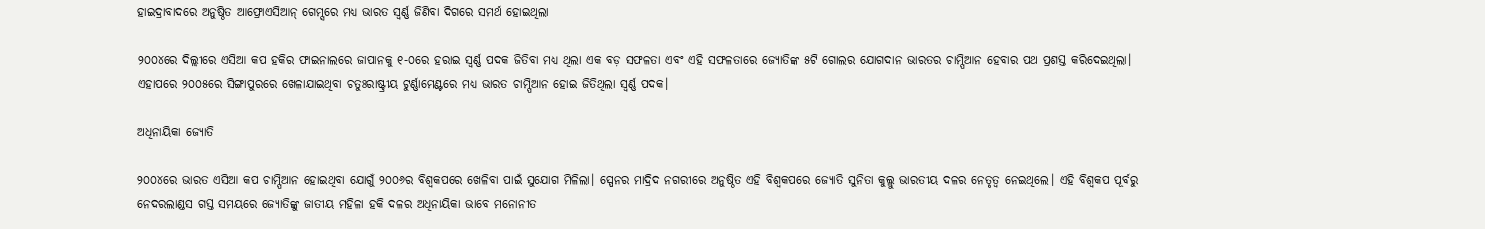ହାଇଦ୍ରାବାଦରେ ଅନୁଷ୍ଠିତ ଆଫ୍ରୋଏସିଆନ୍ ଗେମ୍ସରେ ମଧ୍ୟ ଭାରତ ସ୍ୱର୍ଣ୍ଣ ଜିଣିବା ଦିଗରେ ସମର୍ଥ ହୋଇଥିଲା

୨୦୦୪ରେ ଦିଲ୍ଲୀରେ ଏସିଆ କପ ହକିର ଫାଇନାଲରେ ଜାପାନକୁ ୧-୦ରେ ହରାଇ ସ୍ୱର୍ଣ୍ଣ ପଦକ ଜିତିବା ମଧ୍ୟ ଥିଲା ଏକ ବଡ଼ ସଫଳତା ଏବଂ ଏହି ସଫଳତାରେ ଜ୍ୟୋତିଙ୍କ ୫ଟି ଗୋଲର ଯୋଗଦାନ ଭାରତର ଚାମ୍ପିଆନ ହେବାର ପଥ ପ୍ରଶସ୍ତ କରିଦେଇଥିଲା। ଏହାପରେ ୨୦୦୫ରେ ସିଙ୍ଗାପୁରରେ ଖେଳାଯାଇଥିବା ଚତୁଃରାଷ୍ଟ୍ରୀୟ ଟୁର୍ଣ୍ଣାମେଣ୍ଟରେ ମଧ୍ୟ ଭାରତ ଚାମ୍ପିଆନ ହୋଇ ଜିତିଥିଲା ସ୍ୱର୍ଣ୍ଣ ପଦକ।

ଅଧିନାୟିକା ଜ୍ୟୋତି

୨୦୦୪ରେ ଭାରତ ଏସିଆ କପ ଚାମ୍ପିଆନ ହୋଇଥିବା ଯୋଗୁଁ ୨୦୦୬ର ବିଶ୍ୱକପରେ ଖେଳିବା ପାଇଁ ସୁଯୋଗ ମିଳିଲା। ସ୍ପେନର ମାଦ୍ରିଦ ନଗରୀରେ ଅନୁଷ୍ଠିତ ଏହି ବିଶ୍ୱକପରେ ଜ୍ୟୋତି ସୁନିତା କୁଲ୍ଲୁ ଭାରତୀୟ ଦଳର ନେତୃତ୍ୱ ନେଇଥିଲେ। ଏହି ବିଶ୍ୱକପ ପୂର୍ବରୁ ନେଦରଲାଣ୍ଡସ ଗସ୍ତ ସମୟରେ ଜ୍ୟୋତିଙ୍କୁ ଜାତୀୟ ମହିଳା ହକି ଦଳର ଅଧିନାୟିକା ଭାବେ ମନୋନୀତ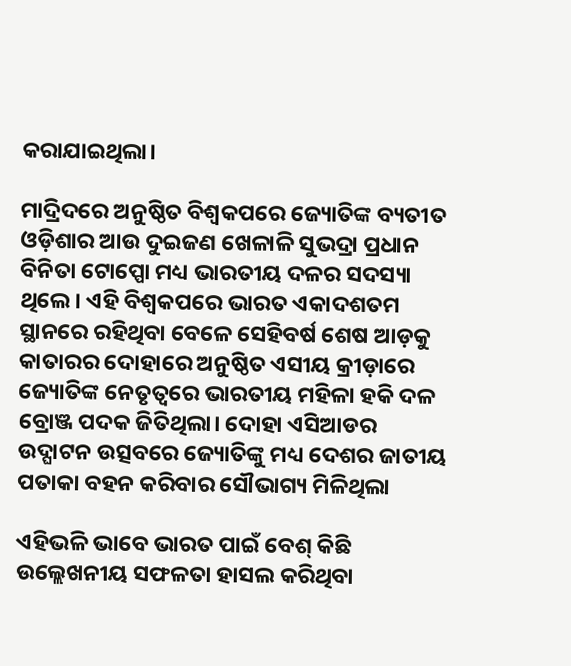କରାଯାଇଥିଲା।

ମାଦ୍ରିଦରେ ଅନୁଷ୍ଠିତ ବିଶ୍ୱକପରେ ଜ୍ୟୋତିଙ୍କ ବ୍ୟତୀତ ଓଡ଼ିଶାର ଆଉ ଦୁଇଜଣ ଖେଳାଳି ସୁଭଦ୍ରା ପ୍ରଧାନ ବିନିତା ଟୋପ୍ପୋ ମଧ୍ୟ ଭାରତୀୟ ଦଳର ସଦସ୍ୟା ଥିଲେ। ଏହି ବିଶ୍ୱକପରେ ଭାରତ ଏକାଦଶତମ ସ୍ଥାନରେ ରହିଥିବା ବେଳେ ସେହିବର୍ଷ ଶେଷ ଆଡ଼କୁ କାତାରର ଦୋହାରେ ଅନୁଷ୍ଠିତ ଏସୀୟ କ୍ରୀଡ଼ାରେ ଜ୍ୟୋତିଙ୍କ ନେତୃତ୍ୱରେ ଭାରତୀୟ ମହିଳା ହକି ଦଳ ବ୍ରୋଞ୍ଜ ପଦକ ଜିତିଥିଲା। ଦୋହା ଏସିଆଡର ଉଦ୍ଘାଟନ ଉତ୍ସବରେ ଜ୍ୟୋତିଙ୍କୁ ମଧ୍ୟ ଦେଶର ଜାତୀୟ ପତାକା ବହନ କରିବାର ସୌଭାଗ୍ୟ ମିଳିଥିଲା

ଏହିଭଳି ଭାବେ ଭାରତ ପାଇଁ ବେଶ୍ କିଛି ଉଲ୍ଲେଖନୀୟ ସଫଳତା ହାସଲ କରିଥିବା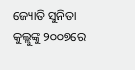ଜ୍ୟୋତି ସୁନିତା କୁଲ୍ଲୁଙ୍କୁ ୨୦୦୭ରେ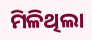ମିଳିଥିଲା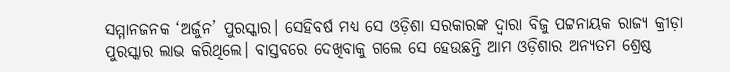ସମ୍ମାନଜନକ ‘ଅର୍ଜୁନ’ ପୁରସ୍କାର। ସେହିବର୍ଷ ମଧ୍ୟ ସେ ଓଡ଼ିଶା ସରକାରଙ୍କ ଦ୍ୱାରା ବିଜୁ ପଟ୍ଟନାୟକ ରାଜ୍ୟ କ୍ରୀଡ଼ା ପୁରସ୍କାର ଲାଭ କରିଥିଲେ। ବାସ୍ତବରେ ଦେଖିବାକୁ ଗଲେ ସେ ହେଉଛନ୍ତି ଆମ ଓଡ଼ିଶାର ଅନ୍ୟତମ ଶ୍ରେଷ୍ଠ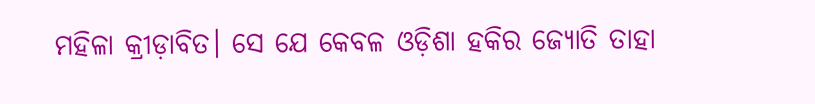ମହିଳା କ୍ରୀଡ଼ାବିତ। ସେ ଯେ କେବଳ ଓଡ଼ିଶା ହକିର ଜ୍ୟୋତି ତାହା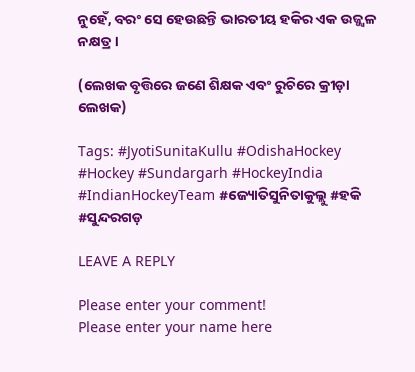ନୁହେଁ, ବରଂ ସେ ହେଉଛନ୍ତି ଭାରତୀୟ ହକିର ଏକ ଉଜ୍ଜ୍ୱଳ ନକ୍ଷତ୍ର।

(ଲେଖକ ବୃତ୍ତିରେ ଜଣେ ଶିକ୍ଷକ ଏବଂ ରୁଚିରେ କ୍ରୀଡ଼ା ଲେଖକ)

Tags: #JyotiSunitaKullu #OdishaHockey #Hockey #Sundargarh #HockeyIndia #IndianHockeyTeam #ଜ୍ୟୋତିସୁନିତାକୁଲ୍ଲୁ #ହକି #ସୁନ୍ଦରଗଡ଼

LEAVE A REPLY

Please enter your comment!
Please enter your name here